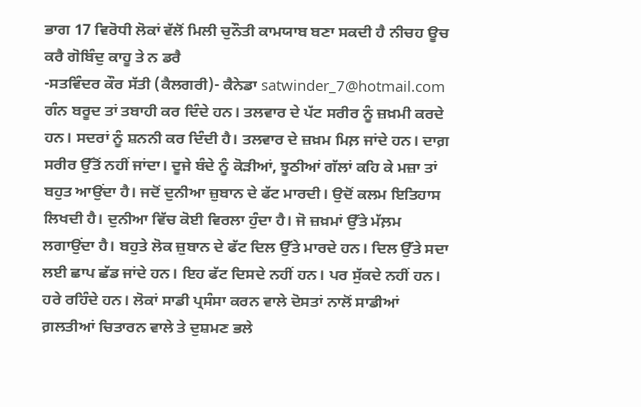ਭਾਗ 17 ਵਿਰੋਧੀ ਲੋਕਾਂ ਵੱਲੋਂ ਮਿਲੀ ਚੁਨੌਤੀ ਕਾਮਯਾਬ ਬਣਾ ਸਕਦੀ ਹੈ ਨੀਚਹ ਊਚ ਕਰੈ ਗੋਬਿੰਦੁ ਕਾਹੂ ਤੇ ਨ ਡਰੈ
-ਸਤਵਿੰਦਰ ਕੌਰ ਸੱਤੀ (ਕੈਲਗਰੀ)- ਕੈਨੇਡਾ satwinder_7@hotmail.com
ਗੰਨ ਬਰੂਦ ਤਾਂ ਤਬਾਹੀ ਕਰ ਦਿੰਦੇ ਹਨ। ਤਲਵਾਰ ਦੇ ਪੱਟ ਸਰੀਰ ਨੂੰ ਜ਼ਖ਼ਮੀ ਕਰਦੇ ਹਨ। ਸਦਰਾਂ ਨੂੰ ਸ਼ਨਨੀ ਕਰ ਦਿੰਦੀ ਹੈ। ਤਲਵਾਰ ਦੇ ਜ਼ਖ਼ਮ ਮਿਲ਼ ਜਾਂਦੇ ਹਨ। ਦਾਗ਼ ਸਰੀਰ ਉੱਤੋਂ ਨਹੀਂ ਜਾਂਦਾ। ਦੂਜੇ ਬੰਦੇ ਨੂੰ ਕੋੜੀਆਂ, ਝੂਠੀਆਂ ਗੱਲਾਂ ਕਹਿ ਕੇ ਮਜ਼ਾ ਤਾਂ ਬਹੁਤ ਆਉਂਦਾ ਹੈ। ਜਦੋਂ ਦੁਨੀਆ ਜ਼ੁਬਾਨ ਦੇ ਫੱਟ ਮਾਰਦੀ। ਉਦੋਂ ਕਲਮ ਇਤਿਹਾਸ ਲਿਖਦੀ ਹੈ। ਦੁਨੀਆ ਵਿੱਚ ਕੋਈ ਵਿਰਲਾ ਹੁੰਦਾ ਹੈ। ਜੋ ਜ਼ਖ਼ਮਾਂ ਉੱਤੇ ਮੱਲ਼ਮ ਲਗਾਉਂਦਾ ਹੈ। ਬਹੁਤੇ ਲੋਕ ਜ਼ੁਬਾਨ ਦੇ ਫੱਟ ਦਿਲ ਉੱਤੇ ਮਾਰਦੇ ਹਨ। ਦਿਲ ਉੱਤੇ ਸਦਾ ਲਈ ਛਾਪ ਛੱਡ ਜਾਂਦੇ ਹਨ। ਇਹ ਫੱਟ ਦਿਸਦੇ ਨਹੀਂ ਹਨ। ਪਰ ਸੁੱਕਦੇ ਨਹੀਂ ਹਨ। ਹਰੇ ਰਹਿੰਦੇ ਹਨ। ਲੋਕਾਂ ਸਾਡੀ ਪ੍ਰਸੰਸਾ ਕਰਨ ਵਾਲੇ ਦੋਸਤਾਂ ਨਾਲੋਂ ਸਾਡੀਆਂ ਗ਼ਲਤੀਆਂ ਚਿਤਾਰਨ ਵਾਲੇ ਤੇ ਦੁਸ਼ਮਣ ਭਲੇ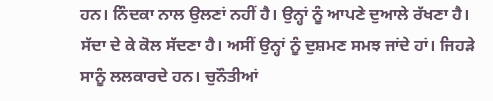ਹਨ। ਨਿੰਦਕਾ ਨਾਲ ਉਲਣਾਂ ਨਹੀਂ ਹੈ। ਉਨ੍ਹਾਂ ਨੂੰ ਆਪਣੇ ਦੁਆਲੇ ਰੱਖਣਾ ਹੈ। ਸੱਦਾ ਦੇ ਕੇ ਕੋਲ ਸੱਦਣਾ ਹੈ। ਅਸੀਂ ਉਨ੍ਹਾਂ ਨੂੰ ਦੁਸ਼ਮਣ ਸਮਝ ਜਾਂਦੇ ਹਾਂ। ਜਿਹੜੇ ਸਾਨੂੰ ਲਲਕਾਰਦੇ ਹਨ। ਚੁਨੌਤੀਆਂ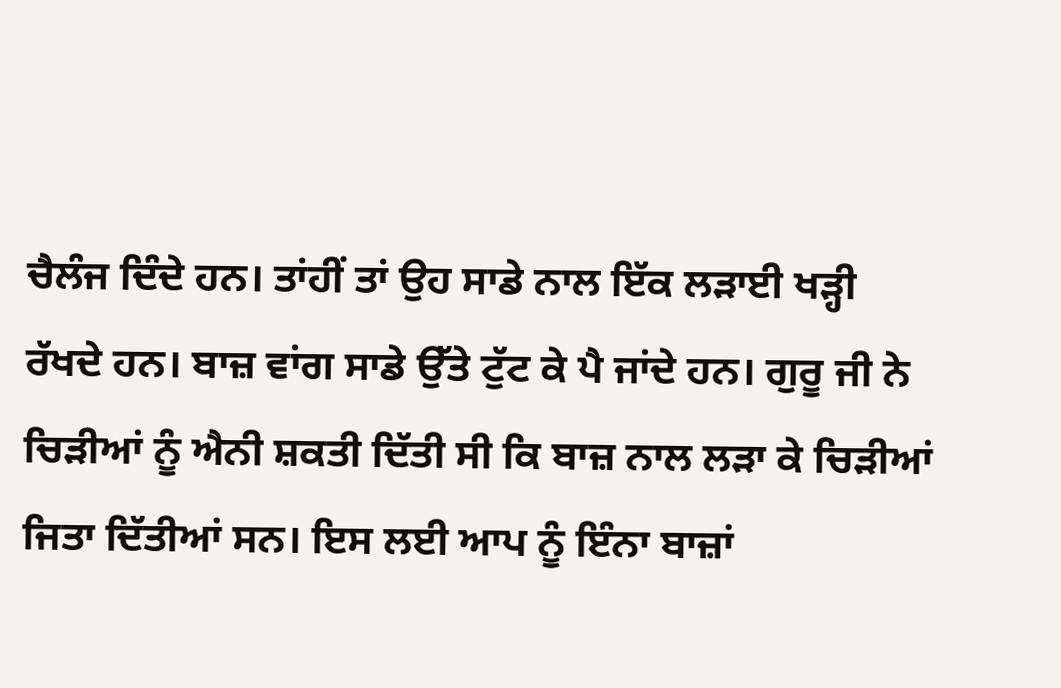ਚੈਲੰਜ ਦਿੰਦੇ ਹਨ। ਤਾਂਹੀਂ ਤਾਂ ਉਹ ਸਾਡੇ ਨਾਲ ਇੱਕ ਲੜਾਈ ਖੜ੍ਹੀ ਰੱਖਦੇ ਹਨ। ਬਾਜ਼ ਵਾਂਗ ਸਾਡੇ ਉੱਤੇ ਟੁੱਟ ਕੇ ਪੈ ਜਾਂਦੇ ਹਨ। ਗੁਰੂ ਜੀ ਨੇ ਚਿੜੀਆਂ ਨੂੰ ਐਨੀ ਸ਼ਕਤੀ ਦਿੱਤੀ ਸੀ ਕਿ ਬਾਜ਼ ਨਾਲ ਲੜਾ ਕੇ ਚਿੜੀਆਂ ਜਿਤਾ ਦਿੱਤੀਆਂ ਸਨ। ਇਸ ਲਈ ਆਪ ਨੂੰ ਇੰਨਾ ਬਾਜ਼ਾਂ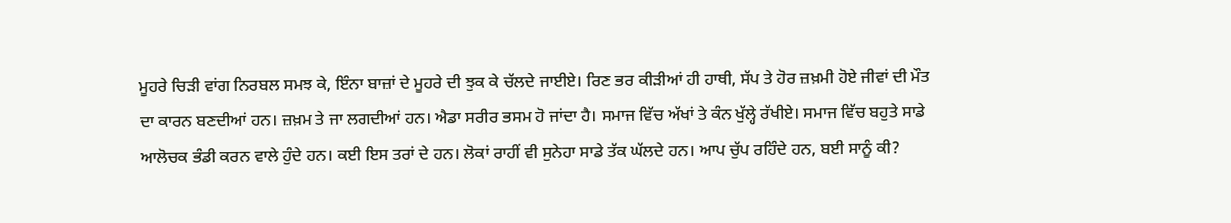ਮੂਹਰੇ ਚਿੜੀ ਵਾਂਗ ਨਿਰਬਲ ਸਮਝ ਕੇ, ਇੰਨਾ ਬਾਜ਼ਾਂ ਦੇ ਮੂਹਰੇ ਦੀ ਝੁਕ ਕੇ ਚੱਲਦੇ ਜਾਈਏ। ਰਿਣ ਭਰ ਕੀੜੀਆਂ ਹੀ ਹਾਥੀ, ਸੱਪ ਤੇ ਹੋਰ ਜ਼ਖ਼ਮੀ ਹੋਏ ਜੀਵਾਂ ਦੀ ਮੌਤ ਦਾ ਕਾਰਨ ਬਣਦੀਆਂ ਹਨ। ਜ਼ਖ਼ਮ ਤੇ ਜਾ ਲਗਦੀਆਂ ਹਨ। ਐਡਾ ਸਰੀਰ ਭਸਮ ਹੋ ਜਾਂਦਾ ਹੈ। ਸਮਾਜ ਵਿੱਚ ਅੱਖਾਂ ਤੇ ਕੰਨ ਖੁੱਲ੍ਹੇ ਰੱਖੀਏ। ਸਮਾਜ ਵਿੱਚ ਬਹੁਤੇ ਸਾਡੇ ਆਲੋਚਕ ਭੰਡੀ ਕਰਨ ਵਾਲੇ ਹੁੰਦੇ ਹਨ। ਕਈ ਇਸ ਤਰਾਂ ਦੇ ਹਨ। ਲੋਕਾਂ ਰਾਹੀਂ ਵੀ ਸੁਨੇਹਾ ਸਾਡੇ ਤੱਕ ਘੱਲਦੇ ਹਨ। ਆਪ ਚੁੱਪ ਰਹਿੰਦੇ ਹਨ, ਬਈ ਸਾਨੂੰ ਕੀ?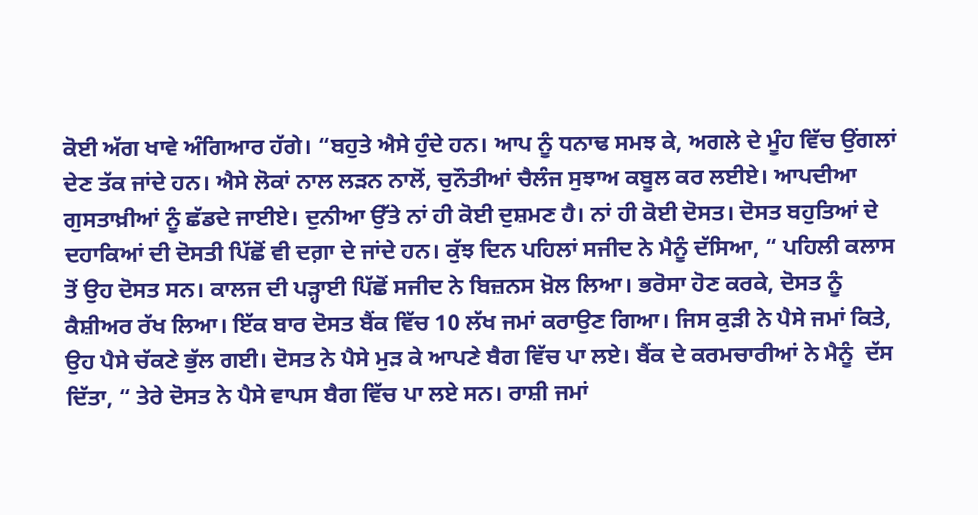ਕੋਈ ਅੱਗ ਖਾਵੇ ਅੰਗਿਆਰ ਹੱਗੇ। “ਬਹੁਤੇ ਐਸੇ ਹੁੰਦੇ ਹਨ। ਆਪ ਨੂੰ ਧਨਾਢ ਸਮਝ ਕੇ, ਅਗਲੇ ਦੇ ਮੂੰਹ ਵਿੱਚ ਉਂਗਲਾਂ ਦੇਣ ਤੱਕ ਜਾਂਦੇ ਹਨ। ਐਸੇ ਲੋਕਾਂ ਨਾਲ ਲੜਨ ਨਾਲੋਂ, ਚੁਨੌਤੀਆਂ ਚੈਲੰਜ ਸੁਝਾਅ ਕਬੂਲ ਕਰ ਲਈਏ। ਆਪਦੀਆ ਗੁਸਤਾਖ਼ੀਆਂ ਨੂੰ ਛੱਡਦੇ ਜਾਈਏ। ਦੁਨੀਆ ਉੱਤੇ ਨਾਂ ਹੀ ਕੋਈ ਦੁਸ਼ਮਣ ਹੈ। ਨਾਂ ਹੀ ਕੋਈ ਦੋਸਤ। ਦੋਸਤ ਬਹੁਤਿਆਂ ਦੇ ਦਹਾਕਿਆਂ ਦੀ ਦੋਸਤੀ ਪਿੱਛੋਂ ਵੀ ਦਗ਼ਾ ਦੇ ਜਾਂਦੇ ਹਨ। ਕੁੱਝ ਦਿਨ ਪਹਿਲਾਂ ਸਜੀਦ ਨੇ ਮੈਨੂੰ ਦੱਸਿਆ, “ ਪਹਿਲੀ ਕਲਾਸ ਤੋਂ ਉਹ ਦੋਸਤ ਸਨ। ਕਾਲਜ ਦੀ ਪੜ੍ਹਾਈ ਪਿੱਛੋਂ ਸਜੀਦ ਨੇ ਬਿਜ਼ਨਸ ਖ਼ੋਲ ਲਿਆ। ਭਰੋਸਾ ਹੋਣ ਕਰਕੇ, ਦੋਸਤ ਨੂੰ ਕੈਸ਼ੀਅਰ ਰੱਖ ਲਿਆ। ਇੱਕ ਬਾਰ ਦੋਸਤ ਬੈਂਕ ਵਿੱਚ 10 ਲੱਖ ਜਮਾਂ ਕਰਾਉਣ ਗਿਆ। ਜਿਸ ਕੁੜੀ ਨੇ ਪੈਸੇ ਜਮਾਂ ਕਿਤੇ, ਉਹ ਪੈਸੇ ਚੱਕਣੇ ਭੁੱਲ ਗਈ। ਦੋਸਤ ਨੇ ਪੈਸੇ ਮੁੜ ਕੇ ਆਪਣੇ ਬੈਗ ਵਿੱਚ ਪਾ ਲਏ। ਬੈਂਕ ਦੇ ਕਰਮਚਾਰੀਆਂ ਨੇ ਮੈਨੂੰ  ਦੱਸ ਦਿੱਤਾ, “ ਤੇਰੇ ਦੋਸਤ ਨੇ ਪੈਸੇ ਵਾਪਸ ਬੈਗ ਵਿੱਚ ਪਾ ਲਏ ਸਨ। ਰਾਸ਼ੀ ਜਮਾਂ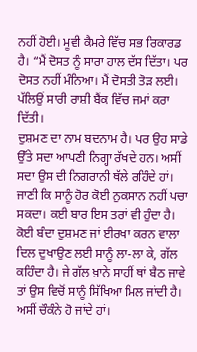ਨਹੀਂ ਹੋਈ। ਮੂਵੀ ਕੈਮਰੇ ਵਿੱਚ ਸਭ ਰਿਕਾਰਡ ਹੈ। “ਮੈਂ ਦੋਸਤ ਨੂੰ ਸਾਰਾ ਹਾਲ ਦੱਸ ਦਿੱਤਾ। ਪਰ ਦੋਸਤ ਨਹੀਂ ਮੰਨਿਆ। ਮੈਂ ਦੋਸਤੀ ਤੋੜ ਲਈ। ਪੱਲਿਉਂ ਸਾਰੀ ਰਾਸ਼ੀ ਬੈਂਕ ਵਿੱਚ ਜਮਾਂ ਕਰਾ ਦਿੱਤੀ।
ਦੁਸ਼ਮਣ ਦਾ ਨਾਮ ਬਦਨਾਮ ਹੈ। ਪਰ ਉਹ ਸਾਡੇ ਉੱਤੇ ਸਦਾ ਆਪਣੀ ਨਿਗ੍ਹਾ ਰੱਖਦੇ ਹਨ। ਅਸੀਂ ਸਦਾ ਉਸ ਦੀ ਨਿਗਰਾਨੀ ਥੱਲੇ ਰਹਿੰਦੇ ਹਾਂ। ਜਾਣੀ ਕਿ ਸਾਨੂੰ ਹੋਰ ਕੋਈ ਨੁਕਸਾਨ ਨਹੀਂ ਪਚਾ ਸਕਦਾ। ਕਈ ਬਾਰ ਇਸ ਤਰਾਂ ਵੀ ਹੁੰਦਾ ਹੈ। ਕੋਈ ਬੰਦਾ ਦੁਸ਼ਮਣ ਜਾਂ ਈਰਖਾ ਕਰਨ ਵਾਲਾ ਦਿਲ ਦੁਖਾਉਣ ਲਈ ਸਾਨੂੰ ਲਾ-ਲਾ ਕੇ, ਗੱਲ ਕਹਿੰਦਾ ਹੈ। ਜੇ ਗੱਲ ਖ਼ਾਨੇ ਸਾਹੀਂ ਥਾਂ ਬੈਠ ਜਾਵੇ ਤਾਂ ਉਸ ਵਿਚੋਂ ਸਾਨੂੰ ਸਿੱਖਿਆ ਮਿਲ ਜਾਂਦੀ ਹੈ। ਅਸੀਂ ਚੌਕੰਨੇ ਹੋ ਜਾਂਦੇ ਹਾਂ।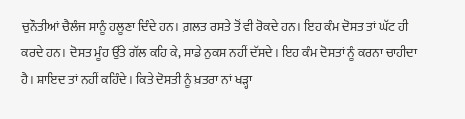ਚੁਨੌਤੀਆਂ ਚੈਲੰਜ ਸਾਨੂੰ ਹਲੂਣਾ ਦਿੰਦੇ ਹਨ। ਗ਼ਲਤ ਰਸਤੇ ਤੋਂ ਵੀ ਰੋਕਦੇ ਹਨ। ਇਹ ਕੰਮ ਦੋਸਤ ਤਾਂ ਘੱਟ ਹੀ ਕਰਦੇ ਹਨ। ਦੋਸਤ ਮੂੰਹ ਉੱਤੇ ਗੱਲ ਕਹਿ ਕੇ, ਸਾਡੇ ਨੁਕਸ ਨਹੀਂ ਦੱਸਦੇ। ਇਹ ਕੰਮ ਦੋਸਤਾਂ ਨੂੰ ਕਰਨਾ ਚਾਹੀਦਾ ਹੈ। ਸ਼ਾਇਦ ਤਾਂ ਨਹੀਂ ਕਹਿੰਦੇ। ਕਿਤੇ ਦੋਸਤੀ ਨੂੰ ਖ਼ਤਰਾ ਨਾਂ ਖੜ੍ਹਾ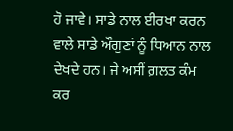ਹੋ ਜਾਵੇ। ਸਾਡੇ ਨਾਲ ਈਰਖਾ ਕਰਨ ਵਾਲੇ ਸਾਡੇ ਔਗੁਣਾਂ ਨੂੰ ਧਿਆਨ ਨਾਲ ਦੇਖਦੇ ਹਨ। ਜੇ ਅਸੀਂ ਗ਼ਲਤ ਕੰਮ ਕਰ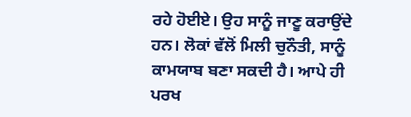ਰਹੇ ਹੋਈਏ। ਉਹ ਸਾਨੂੰ ਜਾਣੂ ਕਰਾਉਂਦੇ ਹਨ। ਲੋਕਾਂ ਵੱਲੋਂ ਮਿਲੀ ਚੁਨੌਤੀ, ਸਾਨੂੰ ਕਾਮਯਾਬ ਬਣਾ ਸਕਦੀ ਹੈ। ਆਪੇ ਹੀ ਪਰਖ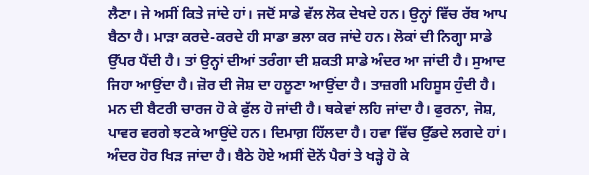ਲੈਣਾ। ਜੇ ਅਸੀਂ ਕਿਤੇ ਜਾਂਦੇ ਹਾਂ। ਜਦੋਂ ਸਾਡੇ ਵੱਲ ਲੋਕ ਦੇਖਦੇ ਹਨ। ਉਨ੍ਹਾਂ ਵਿੱਚ ਰੱਬ ਆਪ ਬੈਠਾ ਹੈ। ਮਾੜਾ ਕਰਦੇ-ਕਰਦੇ ਹੀ ਸਾਡਾ ਭਲਾ ਕਰ ਜਾਂਦੇ ਹਨ। ਲੋਕਾਂ ਦੀ ਨਿਗ੍ਹਾ ਸਾਡੇ ਉੱਪਰ ਪੈਂਦੀ ਹੈ। ਤਾਂ ਉਨ੍ਹਾਂ ਦੀਆਂ ਤਰੰਗਾ ਦੀ ਸ਼ਕਤੀ ਸਾਡੇ ਅੰਦਰ ਆ ਜਾਂਦੀ ਹੈ। ਸੁਆਦ ਜਿਹਾ ਆਉਂਦਾ ਹੈ। ਜ਼ੋਰ ਦੀ ਜੋਸ਼ ਦਾ ਹਲੂਣਾ ਆਉਂਦਾ ਹੈ। ਤਾਜ਼ਗੀ ਮਹਿਸੂਸ ਹੁੰਦੀ ਹੈ। ਮਨ ਦੀ ਬੈਟਰੀ ਚਾਰਜ ਹੋ ਕੇ ਫੁੱਲ ਹੋ ਜਾਂਦੀ ਹੈ। ਥਕੇਵਾਂ ਲਹਿ ਜਾਂਦਾ ਹੈ। ਫੁਰਨਾ, ਜੋਸ਼, ਪਾਵਰ ਵਰਗੇ ਝਟਕੇ ਆਉਂਦੇ ਹਨ। ਦਿਮਾਗ਼ ਹਿੱਲਦਾ ਹੈ। ਹਵਾ ਵਿੱਚ ਉੱਡਦੇ ਲਗਦੇ ਹਾਂ। ਅੰਦਰ ਹੋਰ ਖਿੜ ਜਾਂਦਾ ਹੈ। ਬੈਠੇ ਹੋਏ ਅਸੀਂ ਦੋਨੇਂ ਪੈਰਾਂ ਤੇ ਖੜ੍ਹੇ ਹੋ ਕੇ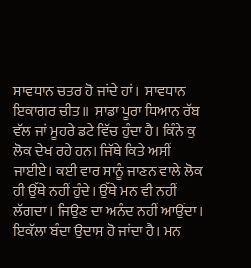ਸਾਵਧਾਨ ਚਤਰ ਹੋ ਜਾਂਦੇ ਹਾਂ।  ਸਾਵਧਾਨ ਇਕਾਗਰ ਚੀਤ॥  ਸਾਡਾ ਪੂਰਾ ਧਿਆਨ ਰੱਬ ਵੱਲ ਜਾਂ ਮੂਹਰੇ ਡਟੇ ਵਿੱਚ ਹੁੰਦਾ ਹੈ। ਕਿੰਨੇ ਕੁ ਲੋਕ ਦੇਖ ਰਹੇ ਹਨ। ਜਿੱਥੇ ਕਿਤੇ ਅਸੀਂ ਜਾਈਏ। ਕਈ ਵਾਰ ਸਾਨੂੰ ਜਾਣਨ ਵਾਲੇ ਲੋਕ ਹੀ ਉੱਥੇ ਨਹੀਂ ਹੁੰਦੇ। ਉੱਥੇ ਮਨ ਵੀ ਨਹੀਂ ਲੱਗਦਾ। ਜਿਉਣ ਦਾ ਅਨੰਦ ਨਹੀਂ ਆਉਂਦਾ। ਇਕੱਲਾ ਬੰਦਾ ਉਦਾਸ ਹੋ ਜਾਂਦਾ ਹੈ। ਮਨ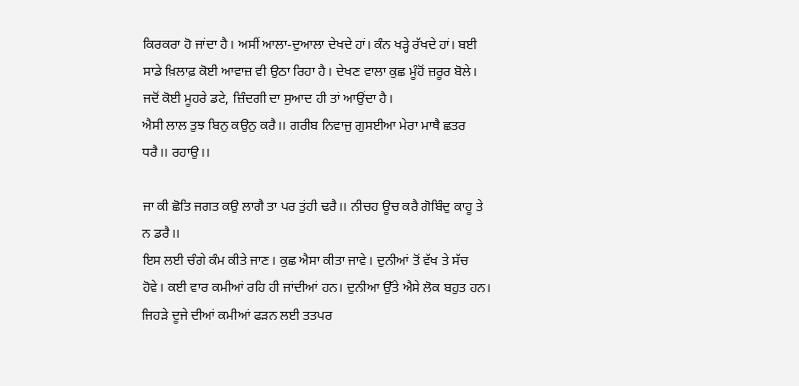ਕਿਰਕਰਾ ਹੋ ਜਾਂਦਾ ਹੈ। ਅਸੀਂ ਆਲਾ-ਦੁਆਲਾ ਦੇਖਦੇ ਹਾਂ। ਕੰਨ ਖੜ੍ਹੇ ਰੱਖਦੇ ਹਾਂ। ਬਈ ਸਾਡੇ ਖ਼ਿਲਾਫ਼ ਕੋਈ ਆਵਾਜ਼ ਵੀ ਉਠਾ ਰਿਹਾ ਹੈ। ਦੇਖਣ ਵਾਲਾ ਕੁਛ ਮੂੰਹੋਂ ਜ਼ਰੂਰ ਬੋਲੇ। ਜਦੋਂ ਕੋਈ ਮੂਹਰੇ ਡਟੇ, ਜ਼ਿੰਦਗੀ ਦਾ ਸੁਆਦ ਹੀ ਤਾਂ ਆਉਂਦਾ ਹੈ।
ਐਸੀ ਲਾਲ ਤੁਝ ਬਿਨੁ ਕਉਨੁ ਕਰੈ।। ਗਰੀਬ ਨਿਵਾਜੁ ਗੁਸਈਆ ਮੇਰਾ ਮਾਥੈ ਛਤਰ ਧਰੈ।। ਰਹਾਉ।।

ਜਾ ਕੀ ਛੋਤਿ ਜਗਤ ਕਉ ਲਾਗੈ ਤਾ ਪਰ ਤੁਂਹੀ ਢਰੈ।। ਨੀਚਹ ਊਚ ਕਰੈ ਗੋਬਿੰਦੁ ਕਾਹੂ ਤੇ ਨ ਡਰੈ।।
ਇਸ ਲਈ ਚੰਗੇ ਕੰਮ ਕੀਤੇ ਜਾਣ। ਕੁਛ ਐਸਾ ਕੀਤਾ ਜਾਵੇ। ਦੁਨੀਆਂ ਤੋਂ ਵੱਖ ਤੇ ਸੱਚ ਹੋਵੇ। ਕਈ ਵਾਰ ਕਮੀਆਂ ਰਹਿ ਹੀ ਜਾਂਦੀਆਂ ਹਨ। ਦੁਨੀਆ ਉੱਤੇ ਐਸੇ ਲੋਕ ਬਹੁਤ ਹਨ। ਜਿਹੜੇ ਦੂਜੇ ਦੀਆਂ ਕਮੀਆਂ ਫੜਨ ਲਈ ਤਤਪਰ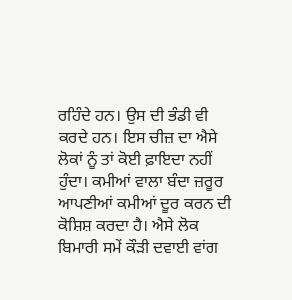ਰਹਿੰਦੇ ਹਨ। ਉਸ ਦੀ ਭੰਡੀ ਵੀ ਕਰਦੇ ਹਨ। ਇਸ ਚੀਜ਼ ਦਾ ਐਸੇ ਲੋਕਾਂ ਨੂੰ ਤਾਂ ਕੋਈ ਫ਼ਾਇਦਾ ਨਹੀਂ ਹੁੰਦਾ। ਕਮੀਆਂ ਵਾਲਾ ਬੰਦਾ ਜ਼ਰੂਰ ਆਪਣੀਆਂ ਕਮੀਆਂ ਦੂਰ ਕਰਨ ਦੀ ਕੋਸ਼ਿਸ਼ ਕਰਦਾ ਹੈ। ਐਸੇ ਲੋਕ ਬਿਮਾਰੀ ਸਮੇਂ ਕੌੜੀ ਦਵਾਈ ਵਾਂਗ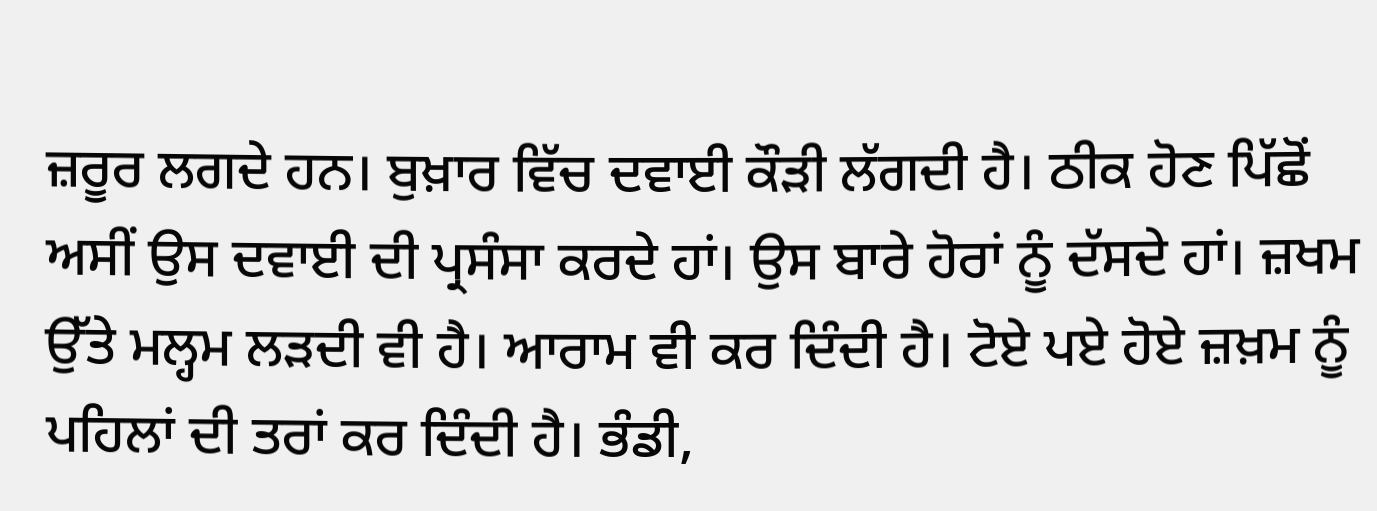ਜ਼ਰੂਰ ਲਗਦੇ ਹਨ। ਬੁਖ਼ਾਰ ਵਿੱਚ ਦਵਾਈ ਕੌੜੀ ਲੱਗਦੀ ਹੈ। ਠੀਕ ਹੋਣ ਪਿੱਛੋਂ ਅਸੀਂ ਉਸ ਦਵਾਈ ਦੀ ਪ੍ਰਸੰਸਾ ਕਰਦੇ ਹਾਂ। ਉਸ ਬਾਰੇ ਹੋਰਾਂ ਨੂੰ ਦੱਸਦੇ ਹਾਂ। ਜ਼ਖਮ ਉੱਤੇ ਮਲ੍ਹਮ ਲੜਦੀ ਵੀ ਹੈ। ਆਰਾਮ ਵੀ ਕਰ ਦਿੰਦੀ ਹੈ। ਟੋਏ ਪਏ ਹੋਏ ਜ਼ਖ਼ਮ ਨੂੰ ਪਹਿਲਾਂ ਦੀ ਤਰਾਂ ਕਰ ਦਿੰਦੀ ਹੈ। ਭੰਡੀ,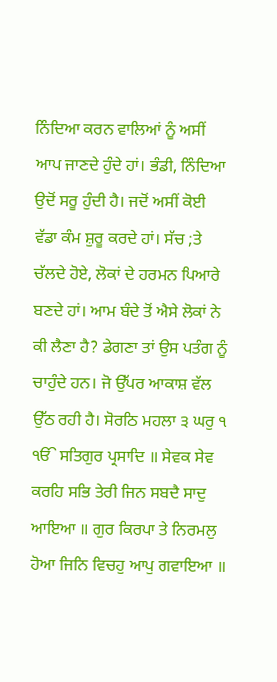ਨਿੰਦਿਆ ਕਰਨ ਵਾਲਿਆਂ ਨੂੰ ਅਸੀਂ ਆਪ ਜਾਣਦੇ ਹੁੰਦੇ ਹਾਂ। ਭੰਡੀ, ਨਿੰਦਿਆ ਉਦੋਂ ਸਰੂ ਹੁੰਦੀ ਹੈ। ਜਦੋਂ ਅਸੀਂ ਕੋਈ ਵੱਡਾ ਕੰਮ ਸ਼ੁਰੂ ਕਰਦੇ ਹਾਂ। ਸੱਚ ;ਤੇ ਚੱਲਦੇ ਹੋਏ, ਲੋਕਾਂ ਦੇ ਹਰਮਨ ਪਿਆਰੇ ਬਣਦੇ ਹਾਂ। ਆਮ ਬੰਦੇ ਤੋਂ ਐਸੇ ਲੋਕਾਂ ਨੇ ਕੀ ਲੈਣਾ ਹੈ? ਡੇਗਣਾ ਤਾਂ ਉਸ ਪਤੰਗ ਨੂੰ ਚਾਹੁੰਦੇ ਹਨ। ਜੋ ਉੱਪਰ ਆਕਾਸ਼ ਵੱਲ ਉੱਠ ਰਹੀ ਹੈ। ਸੋਰਠਿ ਮਹਲਾ ੩ ਘਰੁ ੧ ੴ ਸਤਿਗੁਰ ਪ੍ਰਸਾਦਿ ॥ ਸੇਵਕ ਸੇਵ ਕਰਹਿ ਸਭਿ ਤੇਰੀ ਜਿਨ ਸਬਦੈ ਸਾਦੁ ਆਇਆ ॥ ਗੁਰ ਕਿਰਪਾ ਤੇ ਨਿਰਮਲੁ ਹੋਆ ਜਿਨਿ ਵਿਚਹੁ ਆਪੁ ਗਵਾਇਆ ॥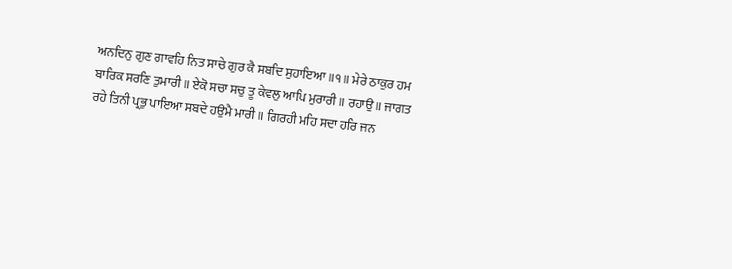ਅਨਦਿਨੁ ਗੁਣ ਗਾਵਹਿ ਨਿਤ ਸਾਚੇ ਗੁਰ ਕੈ ਸਬਦਿ ਸੁਹਾਇਆ ॥੧॥ ਮੇਰੇ ਠਾਕੁਰ ਹਮ ਬਾਰਿਕ ਸਰਣਿ ਤੁਮਾਰੀ ॥ ਏਕੋ ਸਚਾ ਸਚੁ ਤੂ ਕੇਵਲੁ ਆਪਿ ਮੁਰਾਰੀ ॥ ਰਹਾਉ ॥ ਜਾਗਤ ਰਹੇ ਤਿਨੀ ਪ੍ਰਭੁ ਪਾਇਆ ਸਬਦੇ ਹਉਮੈ ਮਾਰੀ ॥ ਗਿਰਹੀ ਮਹਿ ਸਦਾ ਹਰਿ ਜਨ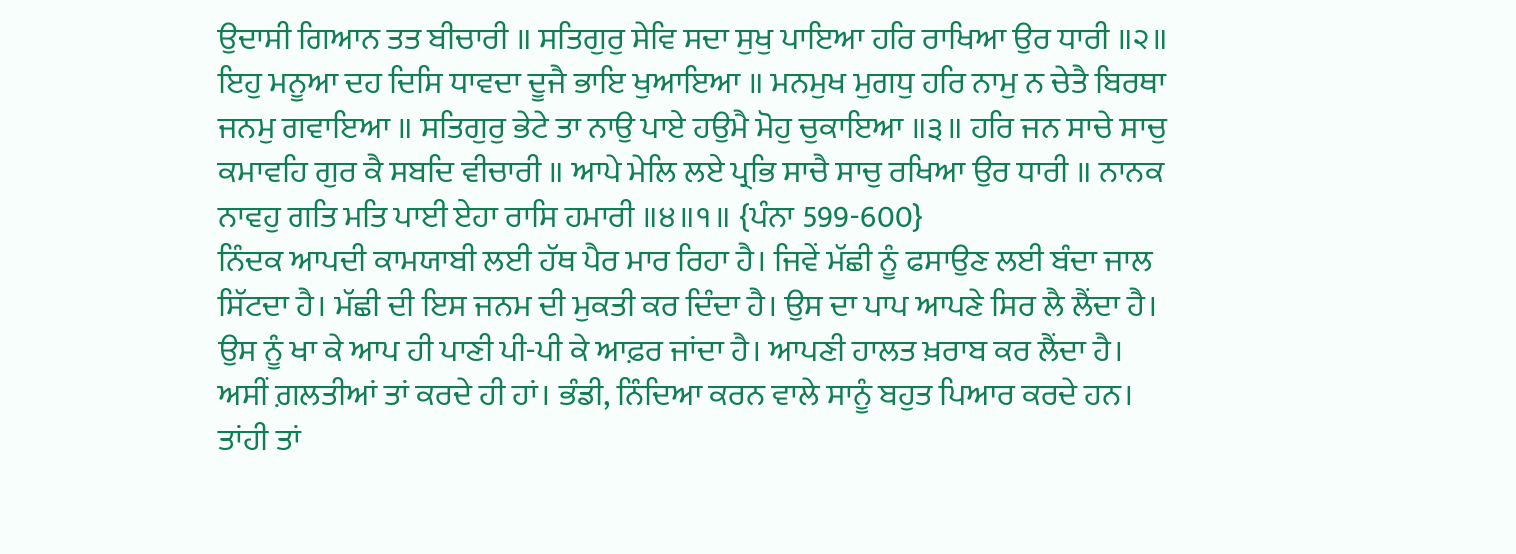ਉਦਾਸੀ ਗਿਆਨ ਤਤ ਬੀਚਾਰੀ ॥ ਸਤਿਗੁਰੁ ਸੇਵਿ ਸਦਾ ਸੁਖੁ ਪਾਇਆ ਹਰਿ ਰਾਖਿਆ ਉਰ ਧਾਰੀ ॥੨॥ ਇਹੁ ਮਨੂਆ ਦਹ ਦਿਸਿ ਧਾਵਦਾ ਦੂਜੈ ਭਾਇ ਖੁਆਇਆ ॥ ਮਨਮੁਖ ਮੁਗਧੁ ਹਰਿ ਨਾਮੁ ਨ ਚੇਤੈ ਬਿਰਥਾ ਜਨਮੁ ਗਵਾਇਆ ॥ ਸਤਿਗੁਰੁ ਭੇਟੇ ਤਾ ਨਾਉ ਪਾਏ ਹਉਮੈ ਮੋਹੁ ਚੁਕਾਇਆ ॥੩॥ ਹਰਿ ਜਨ ਸਾਚੇ ਸਾਚੁ ਕਮਾਵਹਿ ਗੁਰ ਕੈ ਸਬਦਿ ਵੀਚਾਰੀ ॥ ਆਪੇ ਮੇਲਿ ਲਏ ਪ੍ਰਭਿ ਸਾਚੈ ਸਾਚੁ ਰਖਿਆ ਉਰ ਧਾਰੀ ॥ ਨਾਨਕ ਨਾਵਹੁ ਗਤਿ ਮਤਿ ਪਾਈ ਏਹਾ ਰਾਸਿ ਹਮਾਰੀ ॥੪॥੧॥ {ਪੰਨਾ 599-600}
ਨਿੰਦਕ ਆਪਦੀ ਕਾਮਯਾਬੀ ਲਈ ਹੱਥ ਪੈਰ ਮਾਰ ਰਿਹਾ ਹੈ। ਜਿਵੇਂ ਮੱਛੀ ਨੂੰ ਫਸਾਉਣ ਲਈ ਬੰਦਾ ਜਾਲ ਸਿੱਟਦਾ ਹੈ। ਮੱਛੀ ਦੀ ਇਸ ਜਨਮ ਦੀ ਮੁਕਤੀ ਕਰ ਦਿੰਦਾ ਹੈ। ਉਸ ਦਾ ਪਾਪ ਆਪਣੇ ਸਿਰ ਲੈ ਲੈਂਦਾ ਹੈ।  ਉਸ ਨੂੰ ਖਾ ਕੇ ਆਪ ਹੀ ਪਾਣੀ ਪੀ-ਪੀ ਕੇ ਆਫ਼ਰ ਜਾਂਦਾ ਹੈ। ਆਪਣੀ ਹਾਲਤ ਖ਼ਰਾਬ ਕਰ ਲੈਂਦਾ ਹੈ। ਅਸੀਂ ਗ਼ਲਤੀਆਂ ਤਾਂ ਕਰਦੇ ਹੀ ਹਾਂ। ਭੰਡੀ, ਨਿੰਦਿਆ ਕਰਨ ਵਾਲੇ ਸਾਨੂੰ ਬਹੁਤ ਪਿਆਰ ਕਰਦੇ ਹਨ। ਤਾਂਹੀ ਤਾਂ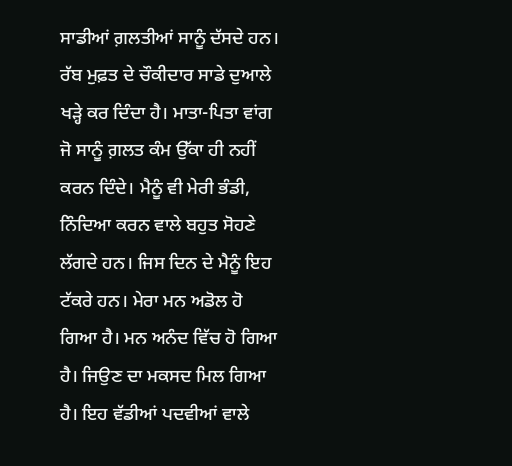ਸਾਡੀਆਂ ਗ਼ਲਤੀਆਂ ਸਾਨੂੰ ਦੱਸਦੇ ਹਨ। ਰੱਬ ਮੁਫ਼ਤ ਦੇ ਚੌਕੀਦਾਰ ਸਾਡੇ ਦੁਆਲੇ ਖੜ੍ਹੇ ਕਰ ਦਿੰਦਾ ਹੈ। ਮਾਤਾ-ਪਿਤਾ ਵਾਂਗ ਜੋ ਸਾਨੂੰ ਗ਼ਲਤ ਕੰਮ ਉੱਕਾ ਹੀ ਨਹੀਂ ਕਰਨ ਦਿੰਦੇ। ਮੈਨੂੰ ਵੀ ਮੇਰੀ ਭੰਡੀ, ਨਿੰਦਿਆ ਕਰਨ ਵਾਲੇ ਬਹੁਤ ਸੋਹਣੇ ਲੱਗਦੇ ਹਨ। ਜਿਸ ਦਿਨ ਦੇ ਮੈਨੂੰ ਇਹ ਟੱਕਰੇ ਹਨ। ਮੇਰਾ ਮਨ ਅਡੋਲ ਹੋ ਗਿਆ ਹੈ। ਮਨ ਅਨੰਦ ਵਿੱਚ ਹੋ ਗਿਆ ਹੈ। ਜਿਉਣ ਦਾ ਮਕਸਦ ਮਿਲ ਗਿਆ ਹੈ। ਇਹ ਵੱਡੀਆਂ ਪਦਵੀਆਂ ਵਾਲੇ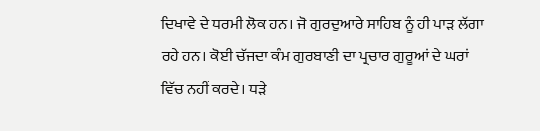ਦਿਖਾਵੇ ਦੇ ਧਰਮੀ ਲੋਕ ਹਨ। ਜੋ ਗੁਰਦੁਆਰੇ ਸਾਹਿਬ ਨੂੰ ਹੀ ਪਾੜ ਲੱਗਾ ਰਹੇ ਹਨ। ਕੋਈ ਚੱਜਦਾ ਕੰਮ ਗੁਰਬਾਣੀ ਦਾ ਪ੍ਰਚਾਰ ਗੁਰੂਆਂ ਦੇ ਘਰਾਂ ਵਿੱਚ ਨਹੀਂ ਕਰਦੇ। ਧੜੇ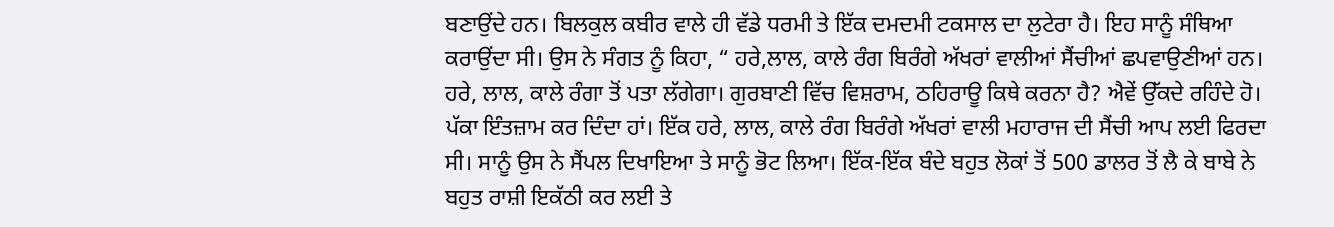ਬਣਾਉਂਦੇ ਹਨ। ਬਿਲਕੁਲ ਕਬੀਰ ਵਾਲੇ ਹੀ ਵੱਡੇ ਧਰਮੀ ਤੇ ਇੱਕ ਦਮਦਮੀ ਟਕਸਾਲ ਦਾ ਲੁਟੇਰਾ ਹੈ। ਇਹ ਸਾਨੂੰ ਸੰਥਿਆ ਕਰਾਉਂਦਾ ਸੀ। ਉਸ ਨੇ ਸੰਗਤ ਨੂੰ ਕਿਹਾ, “ ਹਰੇ,ਲਾਲ, ਕਾਲੇ ਰੰਗ ਬਿਰੰਗੇ ਅੱਖਰਾਂ ਵਾਲੀਆਂ ਸੈਂਚੀਆਂ ਛਪਵਾਉਣੀਆਂ ਹਨ। ਹਰੇ, ਲਾਲ, ਕਾਲੇ ਰੰਗਾ ਤੋਂ ਪਤਾ ਲੱਗੇਗਾ। ਗੁਰਬਾਣੀ ਵਿੱਚ ਵਿਸ਼ਰਾਮ, ਠਹਿਰਾਊ ਕਿਥੇ ਕਰਨਾ ਹੈ? ਐਵੇਂ ਉੱਕਦੇ ਰਹਿੰਦੇ ਹੋ। ਪੱਕਾ ਇੰਤਜ਼ਾਮ ਕਰ ਦਿੰਦਾ ਹਾਂ। ਇੱਕ ਹਰੇ, ਲਾਲ, ਕਾਲੇ ਰੰਗ ਬਿਰੰਗੇ ਅੱਖਰਾਂ ਵਾਲੀ ਮਹਾਰਾਜ ਦੀ ਸੈਂਚੀ ਆਪ ਲਈ ਫਿਰਦਾ ਸੀ। ਸਾਨੂੰ ਉਸ ਨੇ ਸੈਂਪਲ ਦਿਖਾਇਆ ਤੇ ਸਾਨੂੰ ਭੋਟ ਲਿਆ। ਇੱਕ-ਇੱਕ ਬੰਦੇ ਬਹੁਤ ਲੋਕਾਂ ਤੋਂ 500 ਡਾਲਰ ਤੋਂ ਲੈ ਕੇ ਬਾਬੇ ਨੇ ਬਹੁਤ ਰਾਸ਼ੀ ਇਕੱਠੀ ਕਰ ਲਈ ਤੇ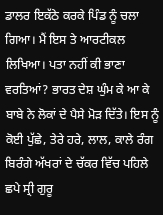ਡਾਲਰ ਇਕੱਠੇ ਕਰਕੇ ਪਿੰਡ ਨੂੰ ਚਲਾ ਗਿਆ। ਮੈਂ ਇਸ ਤੇ ਆਰਟੀਕਲ ਲਿਖਿਆ। ਪਤਾ ਨਹੀਂ ਕੀ ਭਾਣਾ ਵਰਤਿਆਂ? ਭਾਰਤ ਦੇਸ਼ ਘੁੰਮ ਕੇ ਆ ਕੇ ਬਾਬੇ ਨੇ ਲੋਕਾਂ ਦੇ ਪੈਸੇ ਮੋੜ ਦਿੱਤੇ। ਇਸ ਨੂੰ ਕੋਈ ਪੁੱਛੇ, ਤੇਰੇ ਹਰੇ, ਲਾਲ, ਕਾਲੇ ਰੰਗ ਬਿਰੰਗੇ ਅੱਖਰਾਂ ਦੇ ਚੱਕਰ ਵਿੱਚ ਪਹਿਲੇ ਛਪੇ ਸ੍ਰੀ ਗੁਰੂ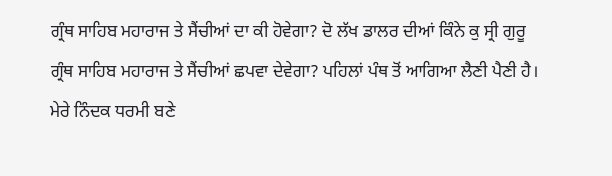ਗ੍ਰੰਥ ਸਾਹਿਬ ਮਹਾਰਾਜ ਤੇ ਸੈਂਚੀਆਂ ਦਾ ਕੀ ਹੋਵੇਗਾ? ਦੋ ਲੱਖ ਡਾਲਰ ਦੀਆਂ ਕਿੰਨੇ ਕੁ ਸ੍ਰੀ ਗੁਰੂ ਗ੍ਰੰਥ ਸਾਹਿਬ ਮਹਾਰਾਜ ਤੇ ਸੈਂਚੀਆਂ ਛਪਵਾ ਦੇਵੇਗਾ? ਪਹਿਲਾਂ ਪੰਥ ਤੋਂ ਆਗਿਆ ਲੈਣੀ ਪੈਣੀ ਹੈ। ਮੇਰੇ ਨਿੰਦਕ ਧਰਮੀ ਬਣੇ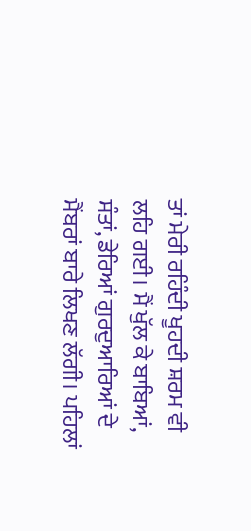ਤਾਂ ਮੇਰੀ ਰਹਿੰਦੀ ਖੂਹਦੀ ਸ਼ਰਮ ਵੀ ਲਹਿ ਗਈ। ਮੈਂ ਖੁੱਲ ਕੇ ਬਾਬਿਆਂ, ਸੰਤਾਂ, ਡੇਰਿਆਂ ਗੁਰਦੁਆਰਿਆਂ ਦੇ ਮੈਂਬਰਾਂ ਬਾਰੇ ਲਿਖਣ ਲੱਗੀ। ਪਹਿਲਾਂ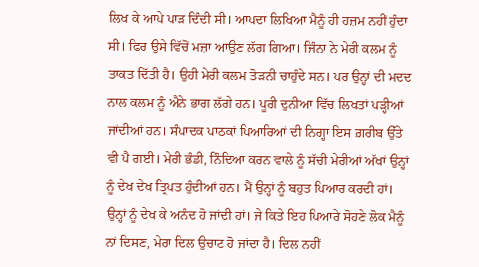ਲਿਖ ਕੇ ਆਪੇ ਪਾੜ ਦਿੰਦੀ ਸੀ। ਆਪਦਾ ਲਿਖਿਆ ਮੈਨੂੰ ਹੀ ਹਜ਼ਮ ਨਹੀਂ ਹੁੰਦਾ ਸੀ। ਫਿਰ ਉਸੇ ਵਿੱਚੋਂ ਮਜ਼ਾ ਆਉਣ ਲੱਗ ਗਿਆ। ਜਿੰਨਾ ਨੇ ਮੇਰੀ ਕਲਮ ਨੂੰ ਤਾਕਤ ਦਿੱਤੀ ਹੈ। ਉਹੀ ਮੇਰੀ ਕਲਮ ਤੋੜਨੀ ਚਾਹੁੰਦੇ ਸਨ। ਪਰ ਉਨ੍ਹਾਂ ਦੀ ਮਦਦ ਨਾਲ ਕਲਮ ਨੂੰ ਐਨੇ ਭਾਗ ਲੱਗੇ ਹਨ। ਪੂਰੀ ਦੁਨੀਆ ਵਿੱਚ ਲਿਖਤਾਂ ਪੜ੍ਹੀਆਂ ਜਾਂਦੀਆਂ ਹਨ। ਸੰਪਾਦਕ ਪਾਠਕਾਂ ਪਿਆਰਿਆਂ ਦੀ ਨਿਗ੍ਹਾ ਇਸ ਗ਼ਰੀਬ ਉੱਤੇ ਵੀ ਪੈ ਗਈ। ਮੇਰੀ ਭੰਡੀ, ਨਿੰਦਿਆ ਕਰਨ ਵਾਲੇ ਨੂੰ ਸੱਚੀ ਮੇਰੀਆਂ ਅੱਖਾਂ ਉਨ੍ਹਾਂ ਨੂੰ ਦੇਖ ਦੇਖ ਤ੍ਰਿਪਤ ਹੁੰਦੀਆਂ ਹਨ। ਮੈਂ ਉਨ੍ਹਾਂ ਨੂੰ ਬਹੁਤ ਪਿਆਰ ਕਰਦੀ ਹਾਂ। ਉਨ੍ਹਾਂ ਨੂੰ ਦੇਖ ਕੇ ਅਨੰਦ ਹੋ ਜਾਂਦੀ ਹਾਂ। ਜੇ ਕਿਤੇ ਇਹ ਪਿਆਰੇ ਸੋਹਣੇ ਲੋਕ ਮੈਨੂੰ ਨਾਂ ਦਿਸਣ, ਮੇਰਾ ਦਿਲ ਉਚਾਟ ਹੋ ਜਾਂਦਾ ਹੈ। ਦਿਲ ਨਹੀਂ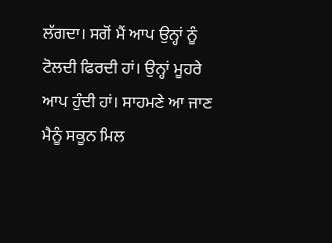ਲੱਗਦਾ। ਸਗੋਂ ਮੈਂ ਆਪ ਉਨ੍ਹਾਂ ਨੂੰ ਟੋਲਦੀ ਫਿਰਦੀ ਹਾਂ। ਉਨ੍ਹਾਂ ਮੂਹਰੇ ਆਪ ਹੁੰਦੀ ਹਾਂ। ਸਾਹਮਣੇ ਆ ਜਾਣ ਮੈਨੂੰ ਸਕੂਨ ਮਿਲ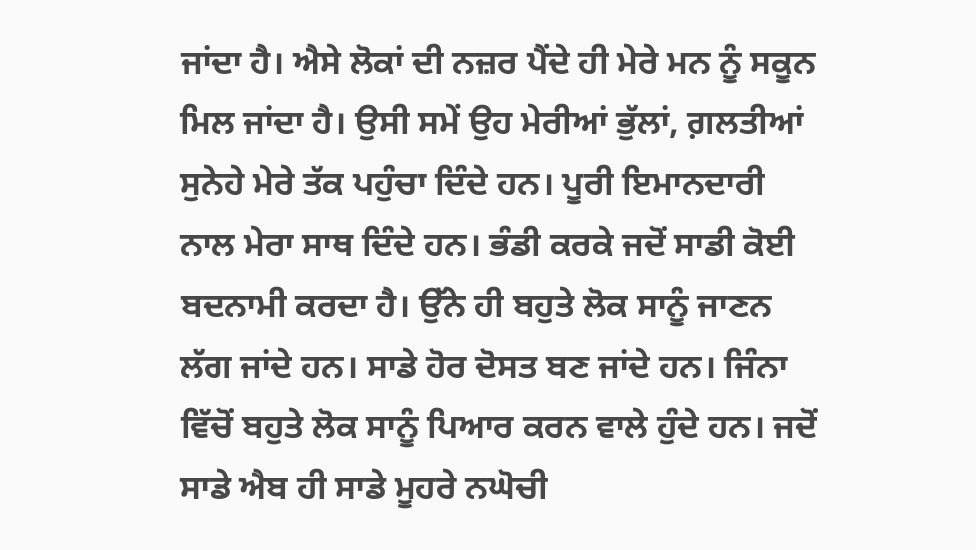ਜਾਂਦਾ ਹੈ। ਐਸੇ ਲੋਕਾਂ ਦੀ ਨਜ਼ਰ ਪੈਂਦੇ ਹੀ ਮੇਰੇ ਮਨ ਨੂੰ ਸਕੂਨ ਮਿਲ ਜਾਂਦਾ ਹੈ। ਉਸੀ ਸਮੇਂ ਉਹ ਮੇਰੀਆਂ ਭੁੱਲਾਂ, ਗ਼ਲਤੀਆਂ ਸੁਨੇਹੇ ਮੇਰੇ ਤੱਕ ਪਹੁੰਚਾ ਦਿੰਦੇ ਹਨ। ਪੂਰੀ ਇਮਾਨਦਾਰੀ ਨਾਲ ਮੇਰਾ ਸਾਥ ਦਿੰਦੇ ਹਨ। ਭੰਡੀ ਕਰਕੇ ਜਦੋਂ ਸਾਡੀ ਕੋਈ ਬਦਨਾਮੀ ਕਰਦਾ ਹੈ। ਉੱਨੇ ਹੀ ਬਹੁਤੇ ਲੋਕ ਸਾਨੂੰ ਜਾਣਨ ਲੱਗ ਜਾਂਦੇ ਹਨ। ਸਾਡੇ ਹੋਰ ਦੋਸਤ ਬਣ ਜਾਂਦੇ ਹਨ। ਜਿੰਨਾ ਵਿੱਚੋਂ ਬਹੁਤੇ ਲੋਕ ਸਾਨੂੰ ਪਿਆਰ ਕਰਨ ਵਾਲੇ ਹੁੰਦੇ ਹਨ। ਜਦੋਂ ਸਾਡੇ ਐਬ ਹੀ ਸਾਡੇ ਮੂਹਰੇ ਨਘੋਚੀ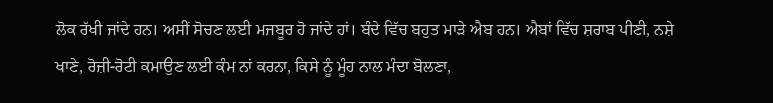ਲੋਕ ਰੱਖੀ ਜਾਂਦੇ ਹਨ। ਅਸੀਂ ਸੋਚਣ ਲਈ ਮਜਬੂਰ ਹੋ ਜਾਂਦੇ ਹਾਂ। ਬੰਦੇ ਵਿੱਚ ਬਹੁਤ ਮਾੜੇ ਐਬ ਹਨ। ਐਬਾਂ ਵਿੱਚ ਸ਼ਰਾਬ ਪੀਣੀ, ਨਸ਼ੇ ਖਾਣੇ, ਰੋਜ਼ੀ-ਰੋਟੀ ਕਮਾਉਣ ਲਈ ਕੰਮ ਨਾਂ ਕਰਨਾ, ਕਿਸੇ ਨੂੰ ਮੂੰਹ ਨਾਲ ਮੰਦਾ ਬੋਲਣਾ,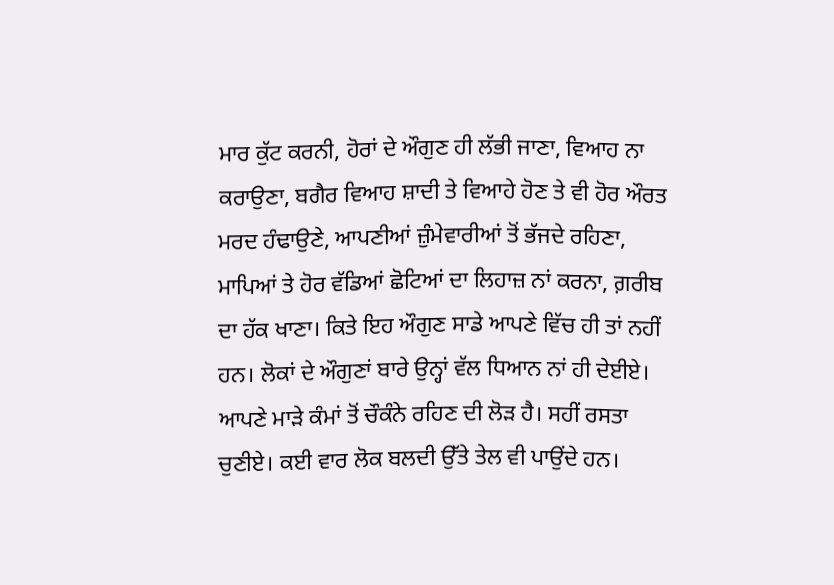ਮਾਰ ਕੁੱਟ ਕਰਨੀ, ਹੋਰਾਂ ਦੇ ਔਗੁਣ ਹੀ ਲੱਭੀ ਜਾਣਾ, ਵਿਆਹ ਨਾ ਕਰਾਉਣਾ, ਬਗੈਰ ਵਿਆਹ ਸ਼ਾਦੀ ਤੇ ਵਿਆਹੇ ਹੋਣ ਤੇ ਵੀ ਹੋਰ ਔਰਤ ਮਰਦ ਹੰਢਾਉਣੇ, ਆਪਣੀਆਂ ਜ਼ੁੰਮੇਵਾਰੀਆਂ ਤੋਂ ਭੱਜਦੇ ਰਹਿਣਾ, ਮਾਪਿਆਂ ਤੇ ਹੋਰ ਵੱਡਿਆਂ ਛੋਟਿਆਂ ਦਾ ਲਿਹਾਜ਼ ਨਾਂ ਕਰਨਾ, ਗ਼ਰੀਬ ਦਾ ਹੱਕ ਖਾਣਾ। ਕਿਤੇ ਇਹ ਔਗੁਣ ਸਾਡੇ ਆਪਣੇ ਵਿੱਚ ਹੀ ਤਾਂ ਨਹੀਂ ਹਨ। ਲੋਕਾਂ ਦੇ ਔਗੁਣਾਂ ਬਾਰੇ ਉਨ੍ਹਾਂ ਵੱਲ ਧਿਆਨ ਨਾਂ ਹੀ ਦੇਈਏ। ਆਪਣੇ ਮਾੜੇ ਕੰਮਾਂ ਤੋਂ ਚੌਕੰਨੇ ਰਹਿਣ ਦੀ ਲੋੜ ਹੈ। ਸਹੀਂ ਰਸਤਾ ਚੁਣੀਏ। ਕਈ ਵਾਰ ਲੋਕ ਬਲਦੀ ਉੱਤੇ ਤੇਲ ਵੀ ਪਾਉਂਦੇ ਹਨ।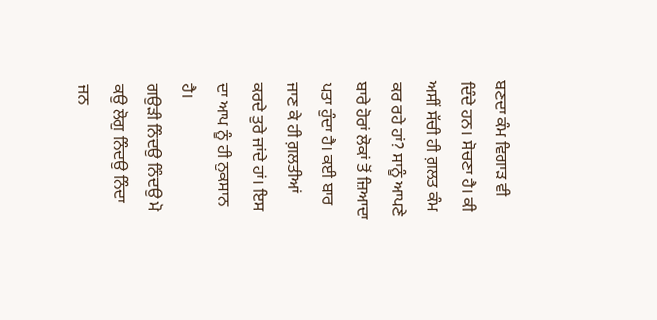ਬਣਦਾ ਕੰਮ ਵਿਗਾੜ ਵੀ ਦਿੰਦੇ ਹਨ। ਸੋਚਣਾ ਹੈ। ਕੀ ਅਸੀਂ ਸੱਚੀ ਹੀ ਗ਼ਲਤ ਕੰਮ ਕਰ ਰਹੇ ਹਾਂ? ਸਾਨੂੰ ਆਪਣੇ ਬਾਰੇ ਹੋਰਾਂ ਲੋਕਾਂ ਤੋਂ ਜ਼ਿਆਦਾ ਪਤਾ ਹੁੰਦਾ ਹੈ। ਕਈ ਬਾਰ ਜਾਣ ਕੇ ਹੀ ਗ਼ਲਤੀਆਂ ਕਰਦੇ ਤੁਰੇ ਜਾਂਦੇ ਹਾਂ। ਇਸ ਦਾ ਆਪ ਨੂੰ ਹੀ ਨੁਕਸਾਨ ਹੈ।
ਗਉੜੀ ਨਿੰਦਉ ਨਿੰਦਉ ਮੋ ਕਉ ਲੋਗੁ ਨਿੰਦਉ ਨਿੰਦਾ ਜਨ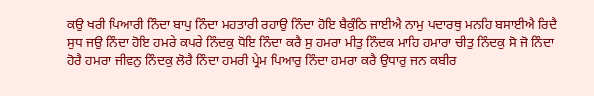ਕਉ ਖਰੀ ਪਿਆਰੀ ਨਿੰਦਾ ਬਾਪੁ ਨਿੰਦਾ ਮਹਤਾਰੀ ਰਹਾਉ ਨਿੰਦਾ ਹੋਇ ਬੈਕੁੰਠਿ ਜਾਈਐ ਨਾਮੁ ਪਦਾਰਥੁ ਮਨਹਿ ਬਸਾਈਐ ਰਿਦੈ ਸੁਧ ਜਉ ਨਿੰਦਾ ਹੋਇ ਹਮਰੇ ਕਪਰੇ ਨਿੰਦਕੁ ਧੋਇ ਨਿੰਦਾ ਕਰੈ ਸੁ ਹਮਰਾ ਮੀਤੁ ਨਿੰਦਕ ਮਾਹਿ ਹਮਾਰਾ ਚੀਤੁ ਨਿੰਦਕੁ ਸੋ ਜੋ ਨਿੰਦਾ ਹੋਰੈ ਹਮਰਾ ਜੀਵਨੁ ਨਿੰਦਕੁ ਲੋਰੈ ਨਿੰਦਾ ਹਮਰੀ ਪ੍ਰੇਮ ਪਿਆਰੁ ਨਿੰਦਾ ਹਮਰਾ ਕਰੈ ਉਧਾਰੁ ਜਨ ਕਬੀਰ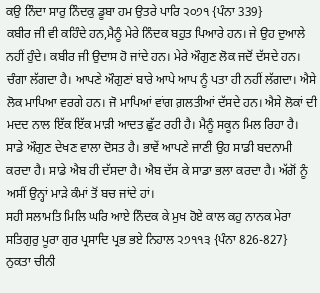ਕਉ ਨਿੰਦਾ ਸਾਰੁ ਨਿੰਦਕੁ ਡੂਬਾ ਹਮ ਉਤਰੇ ਪਾਰਿ ੨੦੭੧ {ਪੰਨਾ 339}
ਕਬੀਰ ਜੀ ਵੀ ਕਹਿੰਦੇ ਹਨ,ਮੈਨੂੰ ਮੇਰੇ ਨਿੰਦਕ ਬਹੁਤ ਪਿਆਰੇ ਹਨ। ਜੇ ਉਹ ਦੁਆਲੇ ਨਹੀਂ ਹੁੰਦੇ। ਕਬੀਰ ਜੀ ਉਦਾਸ ਹੋ ਜਾਂਦੇ ਹਨ। ਮੇਰੇ ਔਗੁਣ ਲੋਕ ਜਦੋਂ ਦੱਸਦੇ ਹਨ। ਚੰਗਾ ਲੱਗਦਾ ਹੈ। ਆਪਣੇ ਔਗੁਣਾਂ ਬਾਰੇ ਆਪੇ ਆਪ ਨੂੰ ਪਤਾ ਹੀ ਨਹੀਂ ਲੱਗਦਾ। ਐਸੇ ਲੋਕ ਮਾਪਿਆ ਵਰਗੇ ਹਨ। ਜੋ ਮਾਪਿਆਂ ਵਾਂਗ ਗ਼ਲਤੀਆਂ ਦੱਸਦੇ ਹਨ। ਐਸੇ ਲੋਕਾਂ ਦੀ ਮਦਦ ਨਾਲ ਇੱਕ ਇੱਕ ਮਾੜੀ ਆਦਤ ਛੁੱਟ ਰਹੀ ਹੈ। ਮੈਨੂੰ ਸਕੂਨ ਮਿਲ ਰਿਹਾ ਹੈ। ਸਾਡੇ ਔਗੁਣ ਦੇਖਣ ਵਾਲਾ ਦੋਸਤ ਹੈ। ਭਾਵੇਂ ਆਪਣੇ ਜਾਣੀ ਉਹ ਸਾਡੀ ਬਦਨਾਮੀ ਕਰਦਾ ਹੈ। ਸਾਡੇ ਐਬ ਹੀ ਦੱਸਦਾ ਹੈ। ਐਬ ਦੱਸ ਕੇ ਸਾਡਾ ਭਲਾ ਕਰਦਾ ਹੈ। ਅੱਗੋਂ ਨੂੰ ਅਸੀਂ ਉਨ੍ਹਾਂ ਮਾੜੇ ਕੰਮਾਂ ਤੋਂ ਬਚ ਜਾਂਦੇ ਹਾਂ।
ਸਹੀ ਸਲਾਮਤਿ ਮਿਲਿ ਘਰਿ ਆਏ ਨਿੰਦਕ ਕੇ ਮੁਖ ਹੋਏ ਕਾਲ ਕਹੁ ਨਾਨਕ ਮੇਰਾ ਸਤਿਗੁਰੁ ਪੂਰਾ ਗੁਰ ਪ੍ਰਸਾਦਿ ਪ੍ਰਭ ਭਏ ਨਿਹਾਲ ੨੭੧੧੩ {ਪੰਨਾ 826-827}
ਨੁਕਤਾ ਚੀਨੀ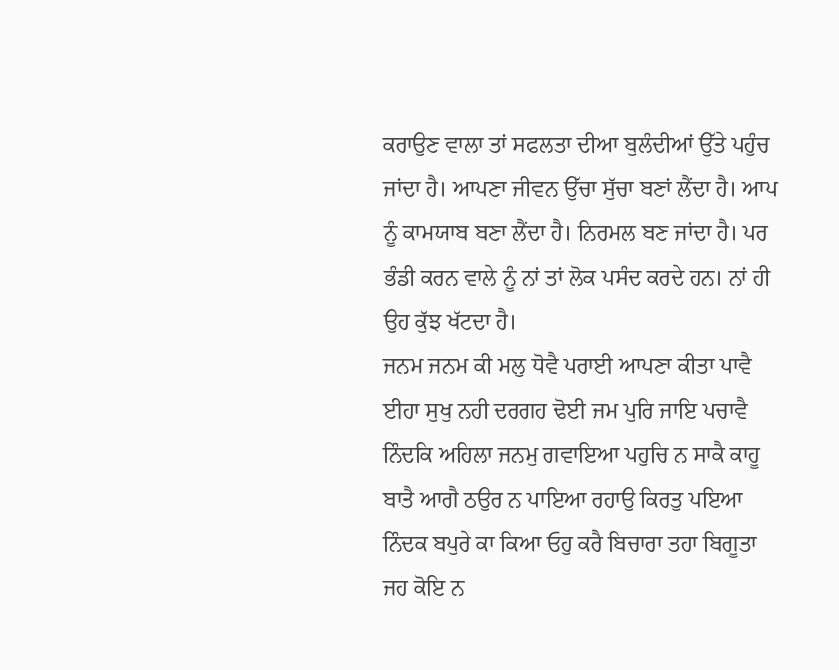ਕਰਾਉਣ ਵਾਲਾ ਤਾਂ ਸਫਲਤਾ ਦੀਆ ਬੁਲੰਦੀਆਂ ਉੱਤੇ ਪਹੁੰਚ ਜਾਂਦਾ ਹੈ। ਆਪਣਾ ਜੀਵਨ ਉੱਚਾ ਸੁੱਚਾ ਬਣਾਂ ਲੈਂਦਾ ਹੈ। ਆਪ ਨੂੰ ਕਾਮਯਾਬ ਬਣਾ ਲੈਂਦਾ ਹੈ। ਨਿਰਮਲ ਬਣ ਜਾਂਦਾ ਹੈ। ਪਰ ਭੰਡੀ ਕਰਨ ਵਾਲੇ ਨੂੰ ਨਾਂ ਤਾਂ ਲੋਕ ਪਸੰਦ ਕਰਦੇ ਹਨ। ਨਾਂ ਹੀ ਉਹ ਕੁੱਝ ਖੱਟਦਾ ਹੈ।
ਜਨਮ ਜਨਮ ਕੀ ਮਲੁ ਧੋਵੈ ਪਰਾਈ ਆਪਣਾ ਕੀਤਾ ਪਾਵੈ ਈਹਾ ਸੁਖੁ ਨਹੀ ਦਰਗਹ ਢੋਈ ਜਮ ਪੁਰਿ ਜਾਇ ਪਚਾਵੈ ਨਿੰਦਕਿ ਅਹਿਲਾ ਜਨਮੁ ਗਵਾਇਆ ਪਹੁਚਿ ਨ ਸਾਕੈ ਕਾਹੂ ਬਾਤੈ ਆਗੈ ਠਉਰ ਨ ਪਾਇਆ ਰਹਾਉ ਕਿਰਤੁ ਪਇਆ ਨਿੰਦਕ ਬਪੁਰੇ ਕਾ ਕਿਆ ਓਹੁ ਕਰੈ ਬਿਚਾਰਾ ਤਹਾ ਬਿਗੂਤਾ ਜਹ ਕੋਇ ਨ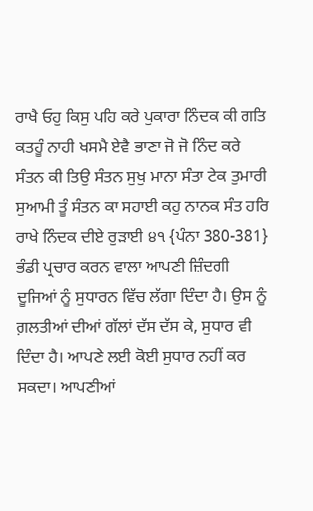ਰਾਖੈ ਓਹੁ ਕਿਸੁ ਪਹਿ ਕਰੇ ਪੁਕਾਰਾ ਨਿੰਦਕ ਕੀ ਗਤਿ ਕਤਹੂੰ ਨਾਹੀ ਖਸਮੈ ਏਵੈ ਭਾਣਾ ਜੋ ਜੋ ਨਿੰਦ ਕਰੇ ਸੰਤਨ ਕੀ ਤਿਉ ਸੰਤਨ ਸੁਖੁ ਮਾਨਾ ਸੰਤਾ ਟੇਕ ਤੁਮਾਰੀ ਸੁਆਮੀ ਤੂੰ ਸੰਤਨ ਕਾ ਸਹਾਈ ਕਹੁ ਨਾਨਕ ਸੰਤ ਹਰਿ ਰਾਖੇ ਨਿੰਦਕ ਦੀਏ ਰੁੜਾਈ ੪੧ {ਪੰਨਾ 380-381}
ਭੰਡੀ ਪ੍ਰਚਾਰ ਕਰਨ ਵਾਲਾ ਆਪਣੀ ਜ਼ਿੰਦਗੀ ਦੂਜਿਆਂ ਨੂੰ ਸੁਧਾਰਨ ਵਿੱਚ ਲੱਗਾ ਦਿੰਦਾ ਹੈ। ਉਸ ਨੂੰ ਗ਼ਲਤੀਆਂ ਦੀਆਂ ਗੱਲਾਂ ਦੱਸ ਦੱਸ ਕੇ, ਸੁਧਾਰ ਵੀ ਦਿੰਦਾ ਹੈ। ਆਪਣੇ ਲਈ ਕੋਈ ਸੁਧਾਰ ਨਹੀਂ ਕਰ ਸਕਦਾ। ਆਪਣੀਆਂ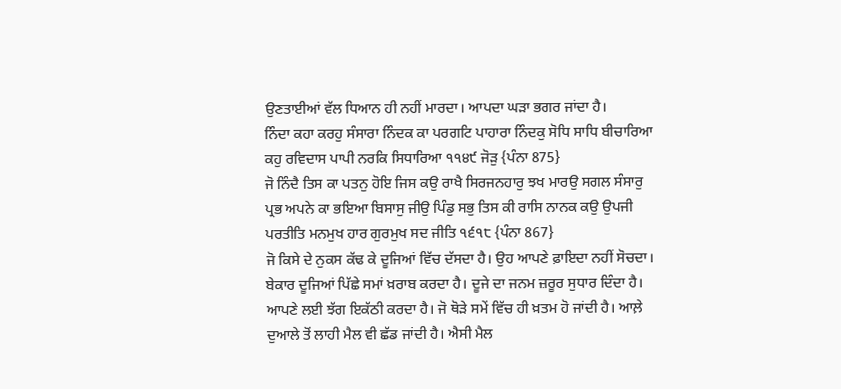ਉਣਤਾਈਆਂ ਵੱਲ ਧਿਆਨ ਹੀ ਨਹੀਂ ਮਾਰਦਾ। ਆਪਦਾ ਘੜਾ ਭਗਰ ਜਾਂਦਾ ਹੈ।
ਨਿੰਦਾ ਕਹਾ ਕਰਹੁ ਸੰਸਾਰਾ ਨਿੰਦਕ ਕਾ ਪਰਗਟਿ ਪਾਹਾਰਾ ਨਿੰਦਕੁ ਸੋਧਿ ਸਾਧਿ ਬੀਚਾਰਿਆ ਕਹੁ ਰਵਿਦਾਸ ਪਾਪੀ ਨਰਕਿ ਸਿਧਾਰਿਆ ੧੧੪੯ ਜੋੜੁ {ਪੰਨਾ 875}
ਜੋ ਨਿੰਦੈ ਤਿਸ ਕਾ ਪਤਨੁ ਹੋਇ ਜਿਸ ਕਉ ਰਾਖੈ ਸਿਰਜਨਹਾਰੁ ਝਖ ਮਾਰਉ ਸਗਲ ਸੰਸਾਰੁ ਪ੍ਰਭ ਅਪਨੇ ਕਾ ਭਇਆ ਬਿਸਾਸੁ ਜੀਉ ਪਿੰਡੁ ਸਭੁ ਤਿਸ ਕੀ ਰਾਸਿ ਨਾਨਕ ਕਉ ਉਪਜੀ ਪਰਤੀਤਿ ਮਨਮੁਖ ਹਾਰ ਗੁਰਮੁਖ ਸਦ ਜੀਤਿ ੧੬੧੮ {ਪੰਨਾ 867}
ਜੋ ਕਿਸੇ ਦੇ ਨੁਕਸ ਕੱਢ ਕੇ ਦੂਜਿਆਂ ਵਿੱਚ ਦੱਸਦਾ ਹੈ। ਉਹ ਆਪਣੇ ਫ਼ਾਇਦਾ ਨਹੀਂ ਸੋਚਦਾ। ਬੇਕਾਰ ਦੂਜਿਆਂ ਪਿੱਛੇ ਸਮਾਂ ਖ਼ਰਾਬ ਕਰਦਾ ਹੈ। ਦੂਜੇ ਦਾ ਜਨਮ ਜ਼ਰੂਰ ਸੁਧਾਰ ਦਿੰਦਾ ਹੈ। ਆਪਣੇ ਲਈ ਝੱਗ ਇਕੱਠੀ ਕਰਦਾ ਹੈ। ਜੋ ਥੋੜੇ ਸਮੇਂ ਵਿੱਚ ਹੀ ਖ਼ਤਮ ਹੋ ਜਾਂਦੀ ਹੈ। ਆਲ਼ੇ ਦੁਆਲੇ ਤੋਂ ਲਾਹੀ ਮੈਲ ਵੀ ਛੱਡ ਜਾਂਦੀ ਹੈ। ਐਸੀ ਮੈਲ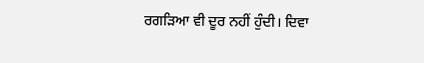ਰਗੜਿਆ ਵੀ ਦੂਰ ਨਹੀਂ ਹੁੰਦੀ। ਦਿਵਾ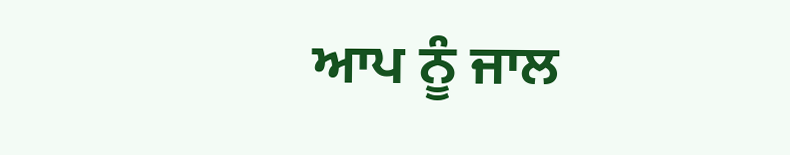ਆਪ ਨੂੰ ਜਾਲ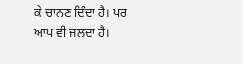ਕੇ ਚਾਨਣ ਦਿੰਦਾ ਹੈ। ਪਰ ਆਪ ਵੀ ਜਲਦਾ ਹੈ।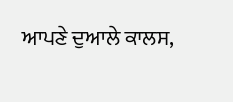ਆਪਣੇ ਦੁਆਲੇ ਕਾਲਸ,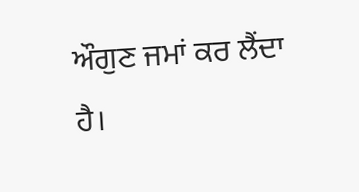ਔਗੁਣ ਜਮਾਂ ਕਰ ਲੈਂਦਾ ਹੈ।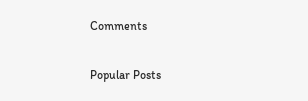Comments

Popular Posts